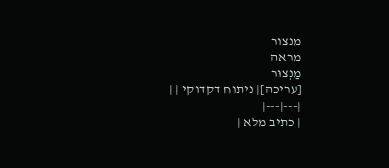מנצור
מראה
מַנְצוּר
[עריכה]| ניתוח דקדוקי | |
|---|---|
| כתיב מלא |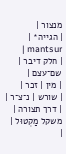מנצור |
| הגייה* | mantsur |
| חלק דיבר | שם־עצם |
| מין | זכר |
| שורש | נ־צ־ר |
| דרך תצורה | משקל מַקְטוּל |
|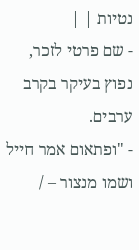נטיות | |
- שם פרטי לזכר, נפוץ בעיקר בקרב ערבים.
- "ופתאום אמר חייל ושמו מנצור – /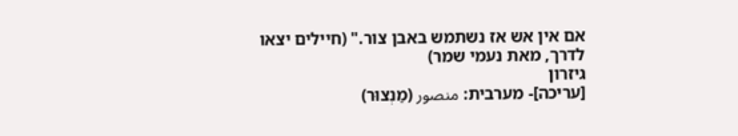אם אין אש אז נשתמש באבן צור." (חיילים יצאו לדרך, מאת נעמי שמר)
גיזרון
[עריכה]- מערבית: منصور (מַנְצוּר)